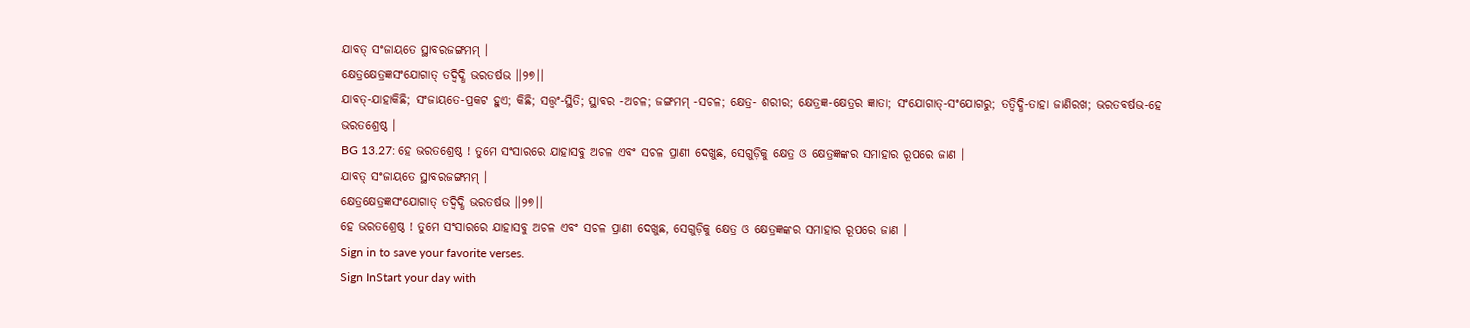ଯାବତ୍ ସଂଜାୟତେ ସ୍ଥାବରଜଙ୍ଗମମ୍ ।
କ୍ଷେତ୍ରକ୍ଷେତ୍ରଜ୍ଞସଂଯୋଗାତ୍ ତଦ୍ବିଦ୍ଧି ଭରତର୍ଷଭ ।।୨୭।।
ଯାବତ୍-ଯାହାକିଛି; ସଂଜାୟତେ-ପ୍ରକଟ ହୁଏ; କିଛି; ସତ୍ତ୍ୱଂ-ସ୍ଥିତି; ସ୍ଥାବର -ଅଚଳ; ଜଙ୍ଗମମ୍ -ସଚଳ; କ୍ଷେତ୍ର- ଶରୀର; କ୍ଷେତ୍ରଜ୍ଞ-କ୍ଷେତ୍ରର ଜ୍ଞାତା; ସଂଯୋଗାତ୍-ସଂଯୋଗରୁ; ତତ୍ବିଦ୍ଧି-ତାହା ଜାଣିରଖ; ଭରତବର୍ଷଭ-ହେ ଭରତଶ୍ରେଷ୍ଠ ।
BG 13.27: ହେ ଭରତଶ୍ରେଷ୍ଠ ! ତୁମେ ସଂସାରରେ ଯାହାସବୁ ଅଚଳ ଏବଂ ସଚଳ ପ୍ରାଣୀ ଦେଖୁଛ, ସେଗୁଡ଼ିକୁ କ୍ଷେତ୍ର ଓ କ୍ଷେତ୍ରଜ୍ଞଙ୍କର ସମାହାର ରୂପରେ ଜାଣ ।
ଯାବତ୍ ସଂଜାୟତେ ସ୍ଥାବରଜଙ୍ଗମମ୍ ।
କ୍ଷେତ୍ରକ୍ଷେତ୍ରଜ୍ଞସଂଯୋଗାତ୍ ତଦ୍ବିଦ୍ଧି ଭରତର୍ଷଭ ।।୨୭।।
ହେ ଭରତଶ୍ରେଷ୍ଠ ! ତୁମେ ସଂସାରରେ ଯାହାସବୁ ଅଚଳ ଏବଂ ସଚଳ ପ୍ରାଣୀ ଦେଖୁଛ, ସେଗୁଡ଼ିକୁ କ୍ଷେତ୍ର ଓ କ୍ଷେତ୍ରଜ୍ଞଙ୍କର ସମାହାର ରୂପରେ ଜାଣ ।
Sign in to save your favorite verses.
Sign InStart your day with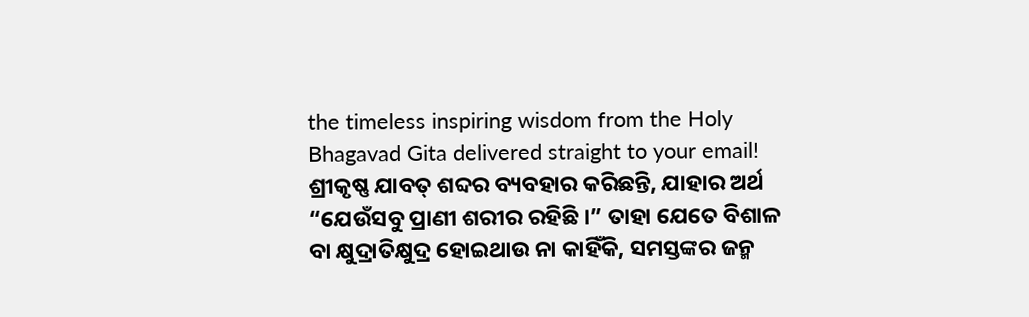the timeless inspiring wisdom from the Holy Bhagavad Gita delivered straight to your email!
ଶ୍ରୀକୃଷ୍ଣ ଯାବତ୍ ଶବ୍ଦର ବ୍ୟବହାର କରିଛନ୍ତି, ଯାହାର ଅର୍ଥ “ଯେଉଁସବୁ ପ୍ରାଣୀ ଶରୀର ରହିଛି ।” ତାହା ଯେତେ ବିଶାଳ ବା କ୍ଷୁଦ୍ରାତିକ୍ଷୁଦ୍ର ହୋଇଥାଉ ନା କାହିଁକି, ସମସ୍ତଙ୍କର ଜନ୍ମ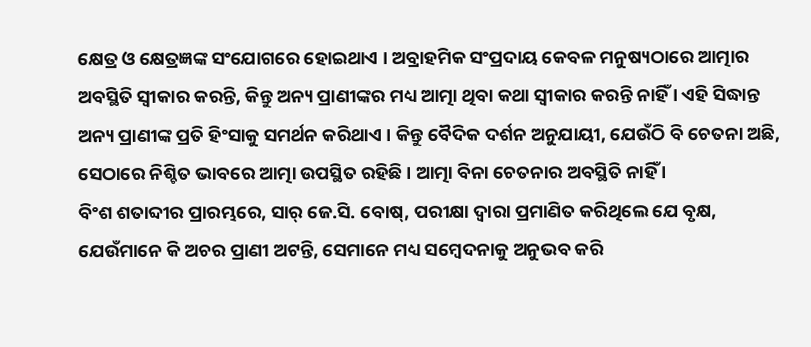କ୍ଷେତ୍ର ଓ କ୍ଷେତ୍ରଜ୍ଞଙ୍କ ସଂଯୋଗରେ ହୋଇଥାଏ । ଅବ୍ରାହମିକ ସଂପ୍ରଦାୟ କେବଳ ମନୁଷ୍ୟଠାରେ ଆତ୍ମାର ଅବସ୍ଥିତି ସ୍ୱୀକାର କରନ୍ତି, କିନ୍ତୁ ଅନ୍ୟ ପ୍ରାଣୀଙ୍କର ମଧ୍ୟ ଆତ୍ମା ଥିବା କଥା ସ୍ୱୀକାର କରନ୍ତି ନାହିଁ । ଏହି ସିଦ୍ଧାନ୍ତ ଅନ୍ୟ ପ୍ରାଣୀଙ୍କ ପ୍ରତି ହିଂସାକୁ ସମର୍ଥନ କରିଥାଏ । କିନ୍ତୁ ବୈଦିକ ଦର୍ଶନ ଅନୁଯାୟୀ, ଯେଉଁଠି ବି ଚେତନା ଅଛି, ସେଠାରେ ନିଶ୍ଚିତ ଭାବରେ ଆତ୍ମା ଉପସ୍ଥିତ ରହିଛି । ଆତ୍ମା ବିନା ଚେତନାର ଅବସ୍ଥିତି ନାହିଁ ।
ବିଂଶ ଶତାବ୍ଦୀର ପ୍ରାରମ୍ଭରେ, ସାର୍ ଜେ.ସି. ବୋଷ୍, ପରୀକ୍ଷା ଦ୍ୱାରା ପ୍ରମାଣିତ କରିଥିଲେ ଯେ ବୃକ୍ଷ, ଯେଉଁମାନେ କି ଅଚର ପ୍ରାଣୀ ଅଟନ୍ତି, ସେମାନେ ମଧ୍ୟ ସମ୍ବେଦନାକୁ ଅନୁଭବ କରି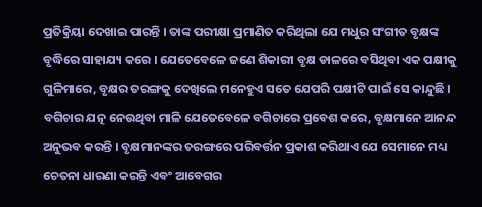ପ୍ରତିକ୍ରିୟା ଦେଖାଇ ପାରନ୍ତି । ତାଙ୍କ ପରୀକ୍ଷା ପ୍ରମାଣିତ କରିଥିଲା ଯେ ମଧୁର ସଂଗୀତ ବୃକ୍ଷଙ୍କ ବୃଦ୍ଧିରେ ସାହାଯ୍ୟ କରେ । ଯେତେବେଳେ ଜଣେ ଶିକାରୀ ବୃକ୍ଷ ଡାଳରେ ବସିଥିବା ଏକ ପକ୍ଷୀକୁ ଗୁଳିମାରେ, ବୃକ୍ଷର ତରଙ୍ଗକୁ ଦେଖିଲେ ମନେହୁଏ ସତେ ଯେପରି ପକ୍ଷୀଟି ପାଇଁ ସେ କାନ୍ଦୁଛି । ବଗିଚାର ଯତ୍ନ ନେଉଥିବା ମାଳି ଯେତେବେଳେ ବଗିଚାରେ ପ୍ରବେଶ କରେ, ବୃକ୍ଷମାନେ ଆନନ୍ଦ ଅନୁଭବ କରନ୍ତି । ବୃକ୍ଷମାନଙ୍କର ତରଙ୍ଗରେ ପରିବର୍ତ୍ତନ ପ୍ରକାଶ କରିଥାଏ ଯେ ସେମାନେ ମଧ୍ୟ ଚେତନା ଧାରଣା କରନ୍ତି ଏବଂ ଆବେଗର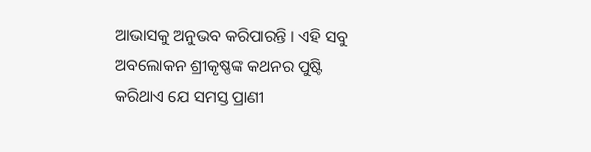ଆଭାସକୁ ଅନୁଭବ କରିପାରନ୍ତି । ଏହି ସବୁ ଅବଲୋକନ ଶ୍ରୀକୃଷ୍ଣଙ୍କ କଥନର ପୁଷ୍ଟି କରିଥାଏ ଯେ ସମସ୍ତ ପ୍ରାଣୀ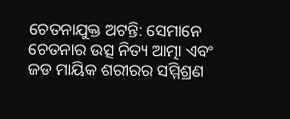ଚେତନାଯୁକ୍ତ ଅଟନ୍ତି: ସେମାନେ ଚେତନାର ଉତ୍ସ ନିତ୍ୟ ଆତ୍ମା ଏବଂ ଜଡ ମାୟିକ ଶରୀରର ସମ୍ମିଶ୍ରଣ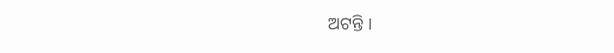ଅଟନ୍ତି ।